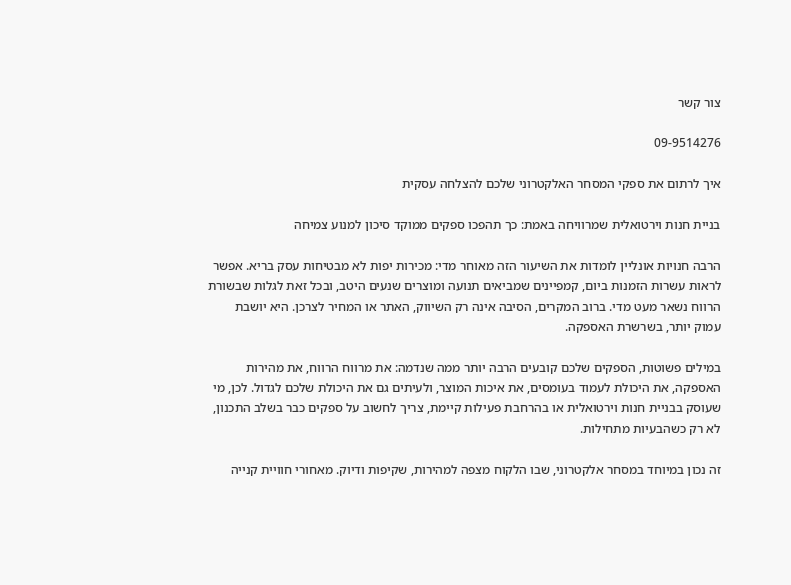צור קשר

09-9514276

איך לרתום את ספקי המסחר האלקטרוני שלכם להצלחה עסקית

בניית חנות וירטואלית שמרוויחה באמת: כך תהפכו ספקים ממוקד סיכון למנוע צמיחה

הרבה חנויות אונליין לומדות את השיעור הזה מאוחר מדי: מכירות יפות לא מבטיחות עסק בריא. אפשר לראות עשרות הזמנות ביום, קמפיינים שמביאים תנועה ומוצרים שנעים היטב, ובכל זאת לגלות שבשורת הרווח נשאר מעט מדי. ברוב המקרים, הסיבה אינה רק השיווק, האתר או המחיר לצרכן. היא יושבת עמוק יותר, בשרשרת האספקה.

במילים פשוטות, הספקים שלכם קובעים הרבה יותר ממה שנדמה: את מרווח הרווח, את מהירות האספקה, את היכולת לעמוד בעומסים, את איכות המוצר, ולעיתים גם את היכולת שלכם לגדול. לכן, מי שעוסק בבניית חנות וירטואלית או בהרחבת פעילות קיימת, צריך לחשוב על ספקים כבר בשלב התכנון, לא רק כשהבעיות מתחילות.

זה נכון במיוחד במסחר אלקטרוני, שבו הלקוח מצפה למהירות, שקיפות ודיוק. מאחורי חוויית קנייה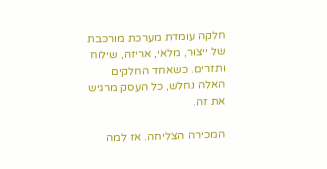חלקה עומדת מערכת מורכבת של ייצור, מלאי, אריזה, שילוח ותזרים. כשאחד החלקים האלה נחלש, כל העסק מרגיש את זה.

המכירה הצליחה. אז למה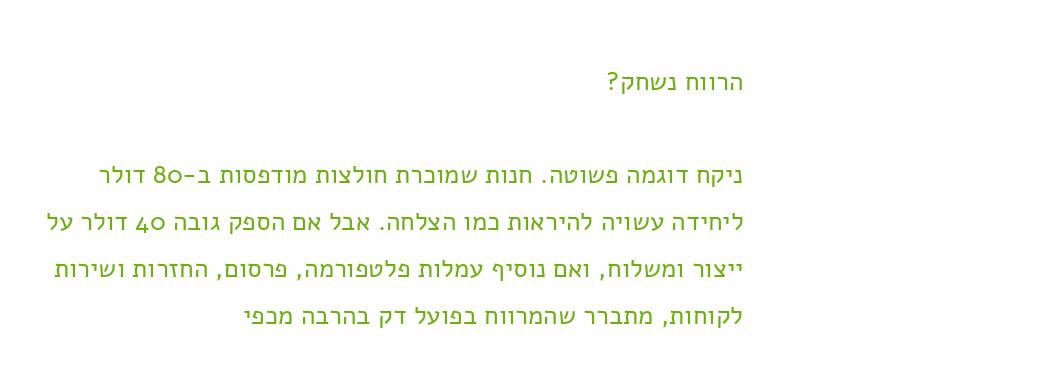הרווח נשחק?

ניקח דוגמה פשוטה. חנות שמוכרת חולצות מודפסות ב-80 דולר ליחידה עשויה להיראות כמו הצלחה. אבל אם הספק גובה 40 דולר על ייצור ומשלוח, ואם נוסיף עמלות פלטפורמה, פרסום, החזרות ושירות לקוחות, מתברר שהמרווח בפועל דק בהרבה מכפי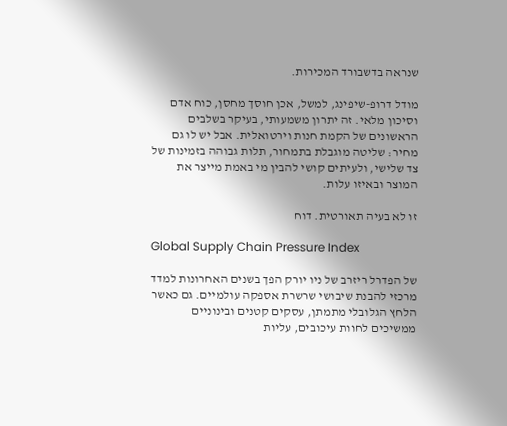שנראה בדשבורד המכירות.

מודל דרופ-שיפינג, למשל, אכן חוסך מחסן, כוח אדם וסיכון מלאי. זה יתרון משמעותי, בעיקר בשלבים הראשונים של הקמת חנות וירטואלית. אבל יש לו גם מחיר: שליטה מוגבלת בתמחור, תלות גבוהה בזמינות של צד שלישי, ולעיתים קושי להבין מי באמת מייצר את המוצר ובאיזו עלות.

זו לא בעיה תאורטית. דוח

Global Supply Chain Pressure Index

של הפדרל ריזרב של ניו יורק הפך בשנים האחרונות למדד מרכזי להבנת שיבושי שרשרת אספקה עולמיים. גם כאשר הלחץ הגלובלי מתמתן, עסקים קטנים ובינוניים ממשיכים לחוות עיכובים, עליות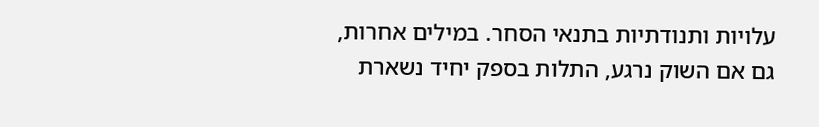עלויות ותנודתיות בתנאי הסחר. במילים אחרות, גם אם השוק נרגע, התלות בספק יחיד נשארת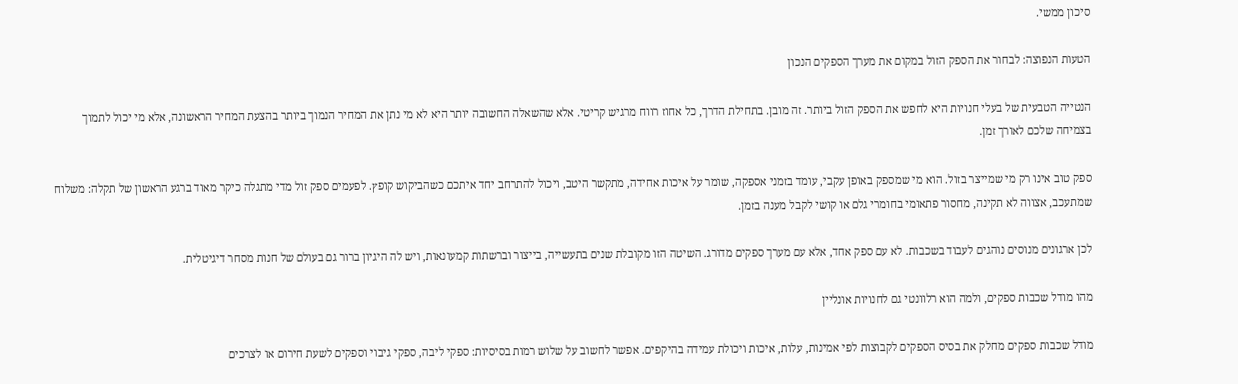סיכון ממשי.

הטעות הנפוצה: לבחור את הספק הזול במקום את מערך הספקים הנכון

הנטייה הטבעית של בעלי חנויות היא לחפש את הספק הזול ביותר. זה מובן. בתחילת הדרך, כל אחוז רווח מרגיש קריטי. אלא שהשאלה החשובה יותר היא לא מי נתן את המחיר הנמוך ביותר בהצעת המחיר הראשונה, אלא מי יכול לתמוך בצמיחה שלכם לאורך זמן.

ספק טוב אינו רק מי שמייצר בזול. הוא מי שמספק באופן עקבי, עומד בזמני אספקה, שומר על איכות אחידה, מתקשר היטב, ויכול להתרחב יחד איתכם כשהביקוש קופץ. לפעמים ספק זול מדי מתגלה כיקר מאוד ברגע הראשון של תקלה: משלוח שמתעכב, אצווה לא תקינה, מחסור פתאומי בחומרי גלם או קושי לקבל מענה בזמן.

לכן ארגונים מנוסים נוהגים לעבוד בשכבות. לא עם ספק אחד, אלא עם מערך ספקים מדורג. השיטה הזו מקובלת שנים בתעשייה, בייצור וברשתות קמעונאות, ויש לה היגיון ברור גם בעולם של חנות מסחר דיגיטלית.

מהו מודל שכבות ספקים, ולמה הוא רלוונטי גם לחנויות אונליין

מודל שכבות ספקים מחלק את בסיס הספקים לקבוצות לפי אמינות, עלות, איכות ויכולת עמידה בהיקפים. אפשר לחשוב על שלוש רמות בסיסיות: ספקי ליבה, ספקי גיבוי וספקים לשעת חירום או לצרכים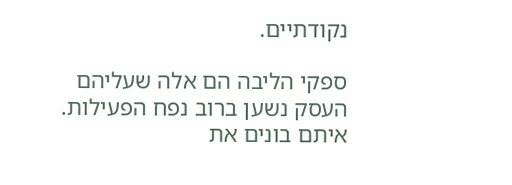נקודתיים.

ספקי הליבה הם אלה שעליהם העסק נשען ברוב נפח הפעילות. איתם בונים את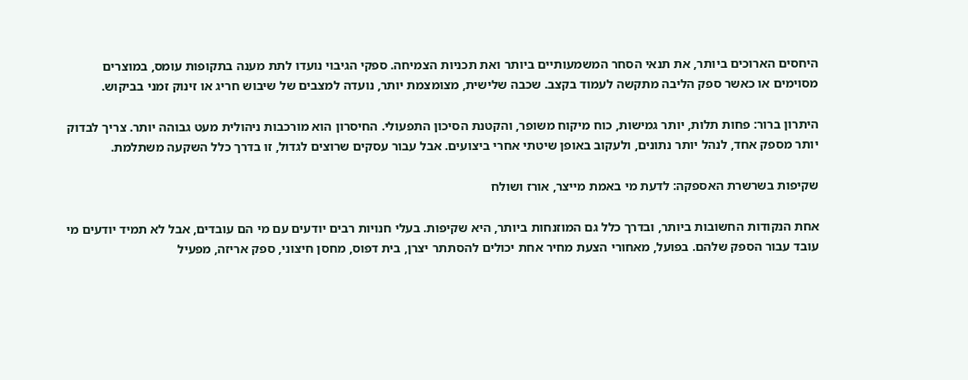היחסים הארוכים ביותר, את תנאי הסחר המשמעותיים ביותר ואת תכניות הצמיחה. ספקי הגיבוי נועדו לתת מענה בתקופות עומס, במוצרים מסוימים או כאשר ספק הליבה מתקשה לעמוד בקצב. שכבה שלישית, מצומצמת יותר, נועדה למצבים של שיבוש חריג או זינוק זמני בביקוש.

היתרון ברור: פחות תלות, יותר גמישות, כוח מיקוח משופר, והקטנת הסיכון התפעולי. החיסרון הוא מורכבות ניהולית מעט גבוהה יותר. צריך לבדוק יותר מספק אחד, לנהל יותר נתונים, ולעקוב באופן שיטתי אחרי ביצועים. אבל עבור עסקים שרוצים לגדול, זו בדרך כלל השקעה משתלמת.

שקיפות בשרשרת האספקה: לדעת מי באמת מייצר, אורז ושולח

אחת הנקודות החשובות ביותר, ובדרך כלל גם המוזנחות ביותר, היא שקיפות. בעלי חנויות רבים יודעים עם מי הם עובדים, אבל לא תמיד יודעים מי עובד עבור הספק שלהם. בפועל, מאחורי הצעת מחיר אחת יכולים להסתתר יצרן, בית דפוס, מחסן חיצוני, ספק אריזה, מפעיל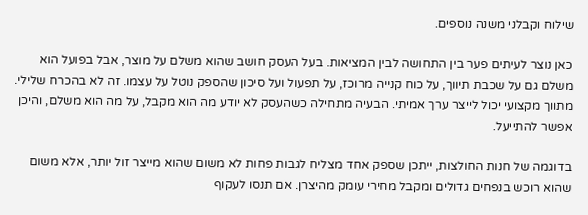שילוח וקבלני משנה נוספים.

כאן נוצר לעיתים פער בין התחושה לבין המציאות. בעל העסק חושב שהוא משלם על מוצר, אבל בפועל הוא משלם גם על שכבת תיווך, על כוח קנייה מרוכז, על תפעול ועל סיכון שהספק נוטל על עצמו. זה לא בהכרח שלילי. מתווך מקצועי יכול לייצר ערך אמיתי. הבעיה מתחילה כשהעסק לא יודע מה הוא מקבל, על מה הוא משלם, והיכן אפשר להתייעל.

בדוגמה של חנות החולצות, ייתכן שספק אחד מצליח לגבות פחות לא משום שהוא מייצר זול יותר, אלא משום שהוא רוכש בנפחים גדולים ומקבל מחירי עומק מהיצרן. אם תנסו לעקוף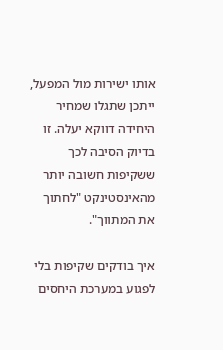אותו ישירות מול המפעל, ייתכן שתגלו שמחיר היחידה דווקא יעלה. זו בדיוק הסיבה לכך ששקיפות חשובה יותר מהאינסטינקט "לחתוך את המתווך".

איך בודקים שקיפות בלי לפגוע במערכת היחסים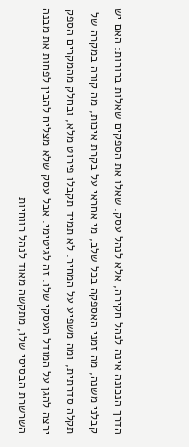הדרך הנכונה אינה לנהל חקירה, אלא לנהל עסק. שאלו את הספקים שאלות ברורות: האם יש קבלני משנה, מה זמני האספקה בכל שלב, מי אחראי על בקרת איכות, מה קורה במקרה של תקלה סדרתית, ומה משפיע על המחיר. לא תמיד תקבלו פירוט מלא, ובחלק מהמקרים הספק ירצה להגן על המודל העסקי שלו. זה לגיטימי. אבל עסק שלא מצליח להבין לפחות את מבנה השרשרת הבסיסי שלו, מתקשה מאוד לנהל רווחיות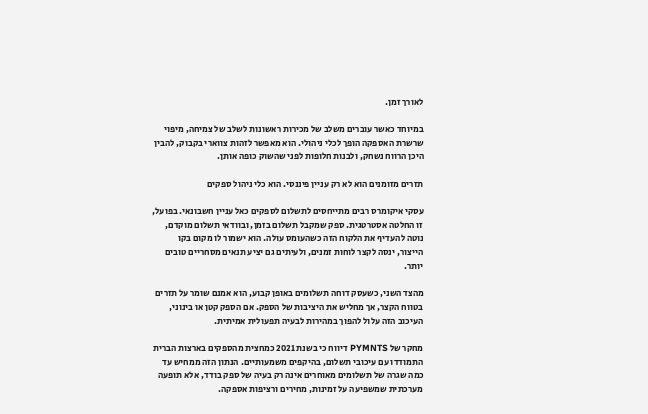לאורך זמן.

במיוחד כאשר עוברים משלב של מכירות ראשונות לשלב של צמיחה, מיפוי שרשרת האספקה הופך לכלי ניהולי. הוא מאפשר לזהות צווארי בקבוק, להבין היכן הרווח נשחק, ולבנות חלופות לפני שהשוק כופה אותן.

תזרים מזומנים הוא לא רק עניין פיננסי. הוא כלי ניהול ספקים

עסקי איקומרס רבים מתייחסים לתשלום לספקים כאל עניין חשבונאי. בפועל, זו החלטה אסטרטגית. ספק שמקבל תשלום בזמן, ובוודאי תשלום מוקדם, נוטה להעדיף את הלקוח הזה כשהעומס עולה. הוא ישמור לו מקום בקו הייצור, ינסה לקצר לוחות זמנים, ולעיתים גם יציע תנאים מסחריים טובים יותר.

מהצד השני, כשעסק דוחה תשלומים באופן קבוע, הוא אמנם שומר על תזרים בטווח הקצר, אך מחליש את היציבות של הספק. אם הספק קטן או בינוני, העיכוב הזה עלול להפוך במהירות לבעיה תפעולית אמיתית.

מחקר של PYMNTS דיווח כי בשנת 2021 כמחצית מהספקים בארצות הברית התמודדו עם עיכובי תשלום, בהיקפים משמעותיים. הנתון הזה ממחיש עד כמה שגרה של תשלומים מאוחרים אינה רק בעיה של ספק בודד, אלא תופעה מערכתית שמשפיעה על זמינות, מחירים ורציפות אספקה.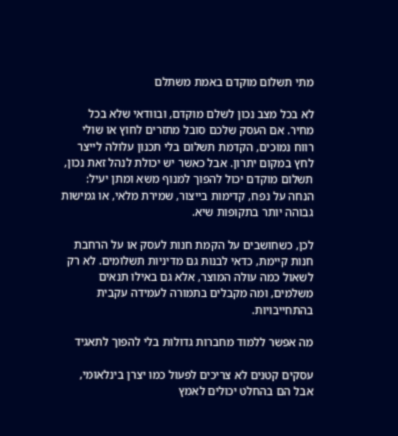מתי תשלום מוקדם באמת משתלם

לא בכל מצב נכון לשלם מוקדם, ובוודאי שלא בכל מחיר. אם העסק שלכם סובל מתזרים לחוץ או שולי רווח נמוכים, הקדמת תשלום בלי תכנון עלולה לייצר לחץ במקום יתרון. אבל כאשר יש יכולת לנהל זאת נכון, תשלום מוקדם יכול להפוך למנוף משא ומתן יעיל: הנחה על נפח, קדימות בייצור, שמירת מלאי, או גמישות גבוהה יותר בתקופות שיא.

לכן, כשחושבים על הקמת חנות לעסק או על הרחבת חנות קיימת, כדאי לבנות גם מדיניות תשלומים. לא רק לשאול כמה עולה המוצר, אלא גם באילו תנאים משלמים, ומה מקבלים בתמורה לעמידה עקבית בהתחייבויות.

מה אפשר ללמוד מחברות גדולות בלי להפוך לתאגיד

עסקים קטנים לא צריכים לפעול כמו יצרן בינלאומי, אבל הם בהחלט יכולים לאמץ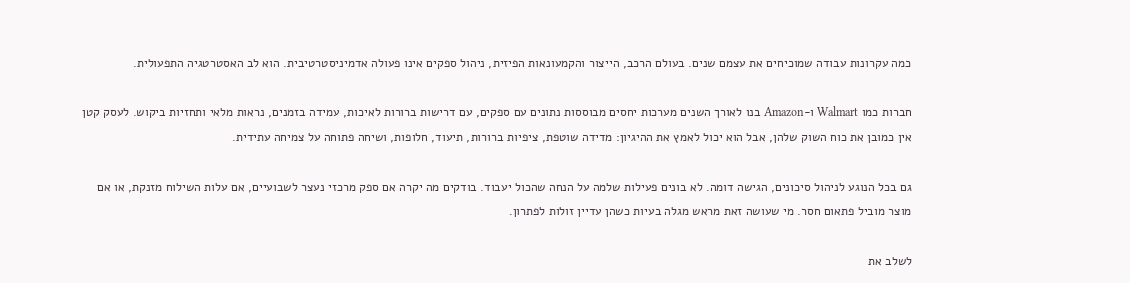כמה עקרונות עבודה שמוכיחים את עצמם שנים. בעולם הרכב, הייצור והקמעונאות הפיזית, ניהול ספקים אינו פעולה אדמיניסטרטיבית. הוא לב האסטרטגיה התפעולית.

חברות כמו Walmart ו-Amazon בנו לאורך השנים מערכות יחסים מבוססות נתונים עם ספקים, עם דרישות ברורות לאיכות, עמידה בזמנים, נראות מלאי ותחזיות ביקוש. לעסק קטן אין כמובן את כוח השוק שלהן, אבל הוא יכול לאמץ את ההיגיון: מדידה שוטפת, ציפיות ברורות, תיעוד, חלופות, ושיחה פתוחה על צמיחה עתידית.

גם בכל הנוגע לניהול סיכונים, הגישה דומה. לא בונים פעילות שלמה על הנחה שהכול יעבוד. בודקים מה יקרה אם ספק מרכזי נעצר לשבועיים, אם עלות השילוח מזנקת, או אם מוצר מוביל פתאום חסר. מי שעושה זאת מראש מגלה בעיות כשהן עדיין זולות לפתרון.

לשלב את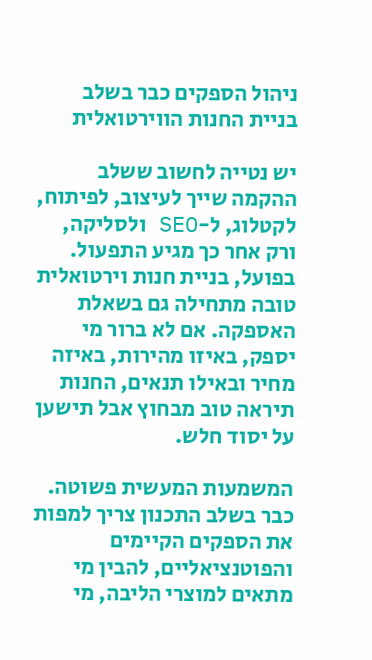ניהול הספקים כבר בשלב בניית החנות הווירטואלית

יש נטייה לחשוב ששלב ההקמה שייך לעיצוב, לפיתוח, לקטלוג, ל-SEO ולסליקה, ורק אחר כך מגיע התפעול. בפועל, בניית חנות וירטואלית טובה מתחילה גם בשאלת האספקה. אם לא ברור מי יספק, באיזו מהירות, באיזה מחיר ובאילו תנאים, החנות תיראה טוב מבחוץ אבל תישען על יסוד חלש.

המשמעות המעשית פשוטה. כבר בשלב התכנון צריך למפות את הספקים הקיימים והפוטנציאליים, להבין מי מתאים למוצרי הליבה, מי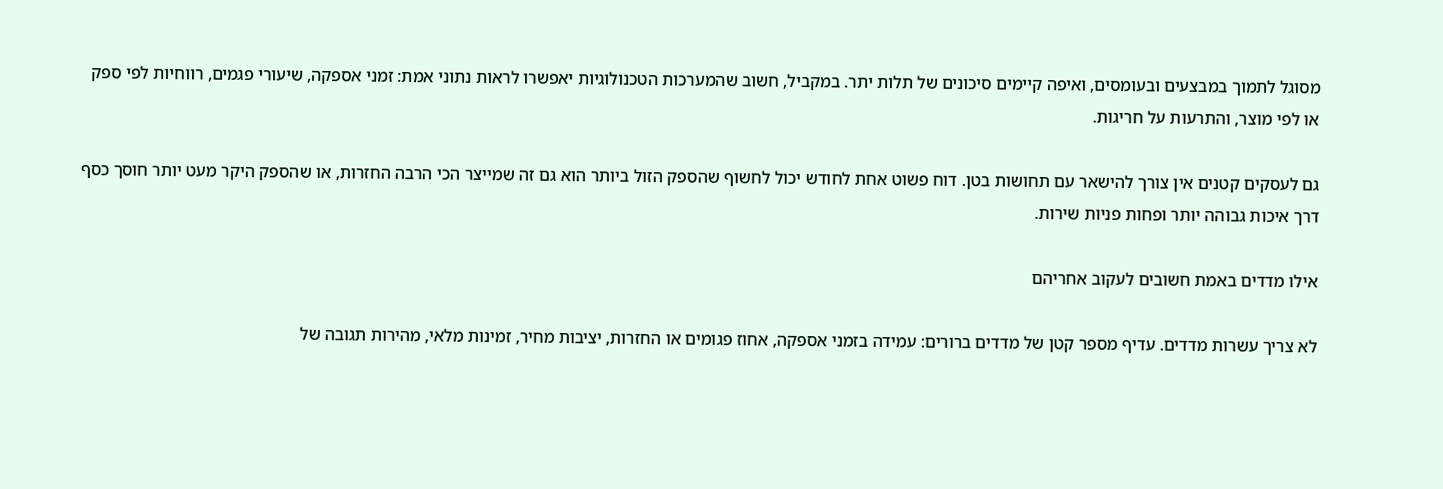מסוגל לתמוך במבצעים ובעומסים, ואיפה קיימים סיכונים של תלות יתר. במקביל, חשוב שהמערכות הטכנולוגיות יאפשרו לראות נתוני אמת: זמני אספקה, שיעורי פגמים, רווחיות לפי ספק או לפי מוצר, והתרעות על חריגות.

גם לעסקים קטנים אין צורך להישאר עם תחושות בטן. דוח פשוט אחת לחודש יכול לחשוף שהספק הזול ביותר הוא גם זה שמייצר הכי הרבה החזרות, או שהספק היקר מעט יותר חוסך כסף דרך איכות גבוהה יותר ופחות פניות שירות.

אילו מדדים באמת חשובים לעקוב אחריהם

לא צריך עשרות מדדים. עדיף מספר קטן של מדדים ברורים: עמידה בזמני אספקה, אחוז פגומים או החזרות, יציבות מחיר, זמינות מלאי, מהירות תגובה של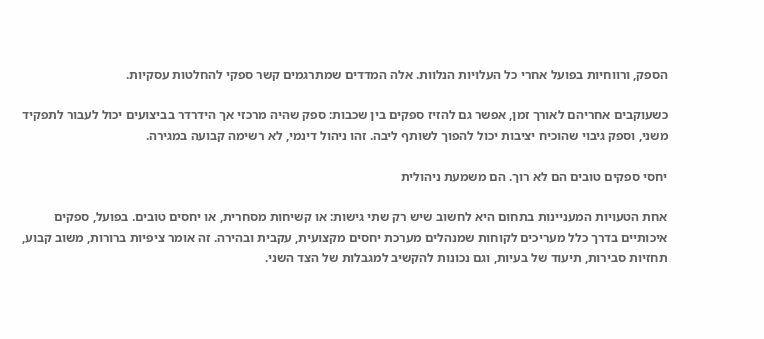הספק, ורווחיות בפועל אחרי כל העלויות הנלוות. אלה המדדים שמתרגמים קשר ספקי להחלטות עסקיות.

כשעוקבים אחריהם לאורך זמן, אפשר גם להזיז ספקים בין שכבות: ספק שהיה מרכזי אך הידרדר בביצועים יכול לעבור לתפקיד משני, וספק גיבוי שהוכיח יציבות יכול להפוך לשותף ליבה. זהו ניהול דינמי, לא רשימה קבועה במגירה.

יחסי ספקים טובים הם לא רוך. הם משמעת ניהולית

אחת הטעויות המעניינות בתחום היא לחשוב שיש רק שתי גישות: או קשיחות מסחרית, או יחסים טובים. בפועל, ספקים איכותיים בדרך כלל מעריכים לקוחות שמנהלים מערכת יחסים מקצועית, עקבית ובהירה. זה אומר ציפיות ברורות, משוב קבוע, תחזיות סבירות, תיעוד של בעיות, וגם נכונות להקשיב למגבלות של הצד השני.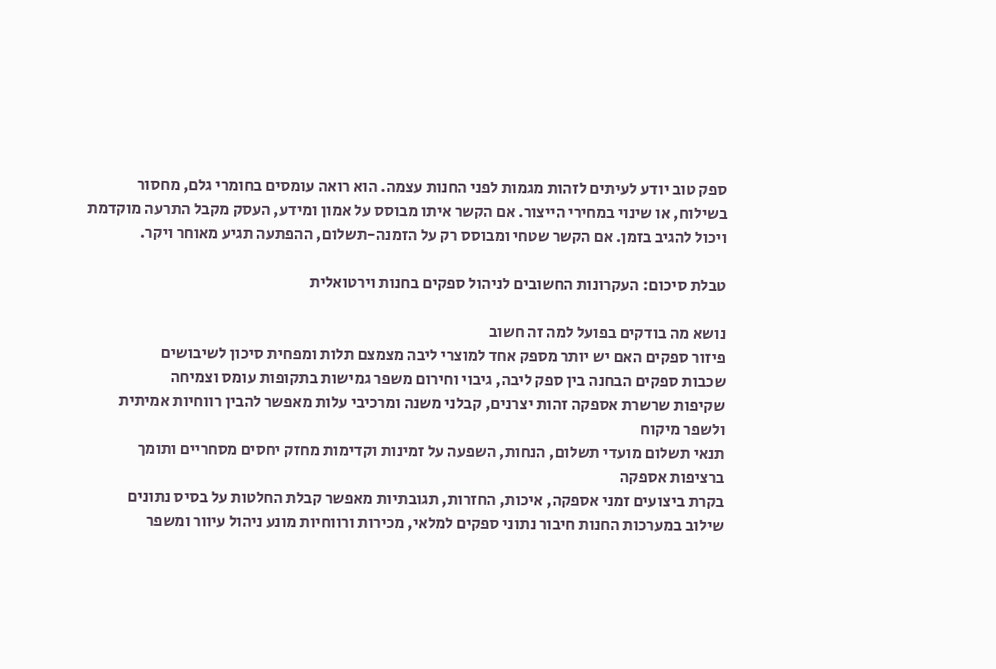ספק טוב יודע לעיתים לזהות מגמות לפני החנות עצמה. הוא רואה עומסים בחומרי גלם, מחסור בשילוח, או שינוי במחירי הייצור. אם הקשר איתו מבוסס על אמון ומידע, העסק מקבל התרעה מוקדמת ויכול להגיב בזמן. אם הקשר שטחי ומבוסס רק על הזמנה-תשלום, ההפתעה תגיע מאוחר ויקר.

טבלת סיכום: העקרונות החשובים לניהול ספקים בחנות וירטואלית

נושא מה בודקים בפועל למה זה חשוב
פיזור ספקים האם יש יותר מספק אחד למוצרי ליבה מצמצם תלות ומפחית סיכון לשיבושים
שכבות ספקים הבחנה בין ספק ליבה, גיבוי וחירום משפר גמישות בתקופות עומס וצמיחה
שקיפות שרשרת אספקה זהות יצרנים, קבלני משנה ומרכיבי עלות מאפשר להבין רווחיות אמיתית ולשפר מיקוח
תנאי תשלום מועדי תשלום, הנחות, השפעה על זמינות וקדימות מחזק יחסים מסחריים ותומך ברציפות אספקה
בקרת ביצועים זמני אספקה, איכות, החזרות, תגובתיות מאפשר קבלת החלטות על בסיס נתונים
שילוב במערכות החנות חיבור נתוני ספקים למלאי, מכירות ורווחיות מונע ניהול עיוור ומשפר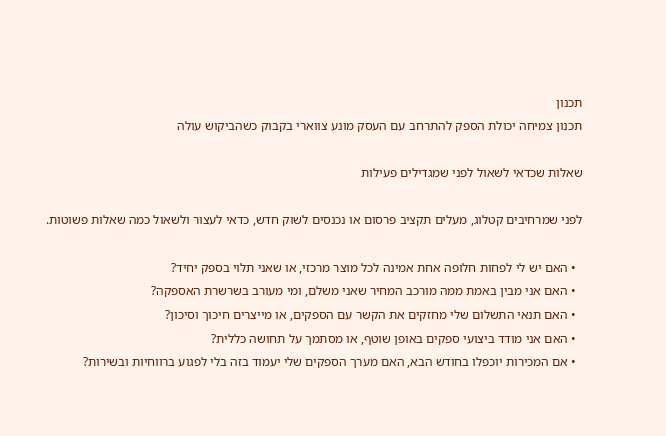תכנון
תכנון צמיחה יכולת הספק להתרחב עם העסק מונע צווארי בקבוק כשהביקוש עולה

שאלות שכדאי לשאול לפני שמגדילים פעילות

לפני שמרחיבים קטלוג, מעלים תקציב פרסום או נכנסים לשוק חדש, כדאי לעצור ולשאול כמה שאלות פשוטות.

  • האם יש לי לפחות חלופה אחת אמינה לכל מוצר מרכזי, או שאני תלוי בספק יחיד?
  • האם אני מבין באמת ממה מורכב המחיר שאני משלם, ומי מעורב בשרשרת האספקה?
  • האם תנאי התשלום שלי מחזקים את הקשר עם הספקים, או מייצרים חיכוך וסיכון?
  • האם אני מודד ביצועי ספקים באופן שוטף, או מסתמך על תחושה כללית?
  • אם המכירות יוכפלו בחודש הבא, האם מערך הספקים שלי יעמוד בזה בלי לפגוע ברווחיות ובשירות?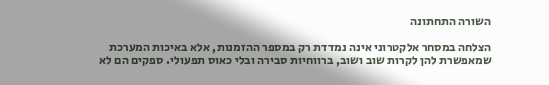השורה התחתונה

הצלחה במסחר אלקטרוני אינה נמדדת רק במספר ההזמנות, אלא באיכות המערכת שמאפשרת להן לקרות שוב ושוב, ברווחיות סבירה ובלי כאוס תפעולי. ספקים הם לא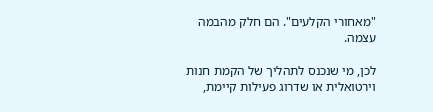"מאחורי הקלעים". הם חלק מהבמה עצמה.

לכן, מי שנכנס לתהליך של הקמת חנות וירטואלית או שדרוג פעילות קיימת,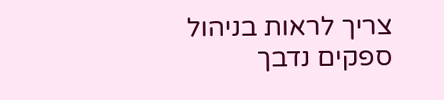צריך לראות בניהול ספקים נדבך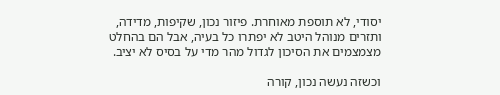יסודי, לא תוספת מאוחרת. פיזור נכון, שקיפות, מדידה, ותזרים מנוהל היטב לא יפתרו כל בעיה, אבל הם בהחלט מצמצמים את הסיכון לגדול מהר מדי על בסיס לא יציב.

וכשזה נעשה נכון, קורה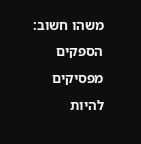משהו חשוב: הספקים מפסיקים להיות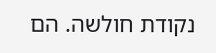נקודת חולשה. הם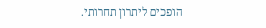הופכים ליתרון תחרותי.